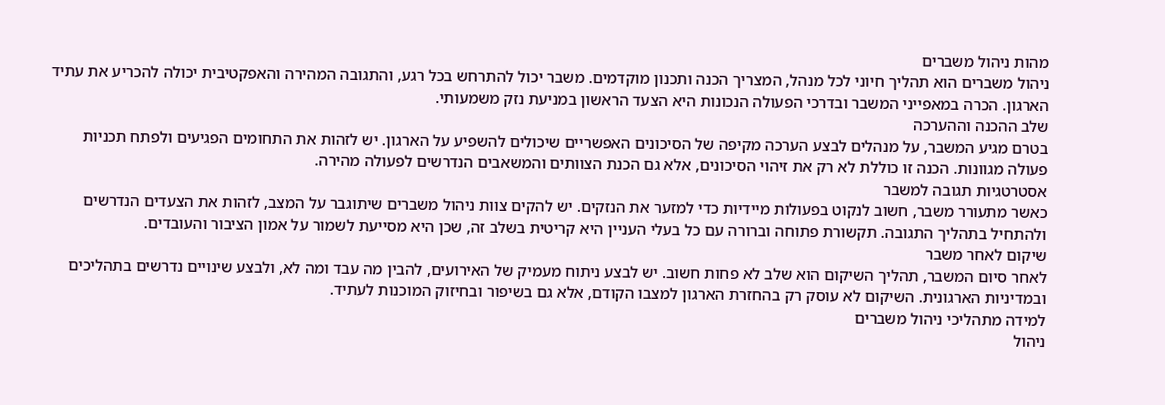מהות ניהול משברים
ניהול משברים הוא תהליך חיוני לכל מנהל, המצריך הכנה ותכנון מוקדמים. משבר יכול להתרחש בכל רגע, והתגובה המהירה והאפקטיבית יכולה להכריע את עתיד הארגון. הכרה במאפייני המשבר ובדרכי הפעולה הנכונות היא הצעד הראשון במניעת נזק משמעותי.
שלב ההכנה וההערכה
בטרם מגיע המשבר, על מנהלים לבצע הערכה מקיפה של הסיכונים האפשריים שיכולים להשפיע על הארגון. יש לזהות את התחומים הפגיעים ולפתח תכניות פעולה מגוונות. הכנה זו כוללת לא רק את זיהוי הסיכונים, אלא גם הכנת הצוותים והמשאבים הנדרשים לפעולה מהירה.
אסטרטגיות תגובה למשבר
כאשר מתעורר משבר, חשוב לנקוט בפעולות מיידיות כדי למזער את הנזקים. יש להקים צוות ניהול משברים שיתוגבר על המצב, לזהות את הצעדים הנדרשים ולהתחיל בתהליך התגובה. תקשורת פתוחה וברורה עם כל בעלי העניין היא קריטית בשלב זה, שכן היא מסייעת לשמור על אמון הציבור והעובדים.
שיקום לאחר משבר
לאחר סיום המשבר, תהליך השיקום הוא שלב לא פחות חשוב. יש לבצע ניתוח מעמיק של האירועים, להבין מה עבד ומה לא, ולבצע שינויים נדרשים בתהליכים ובמדיניות הארגונית. השיקום לא עוסק רק בהחזרת הארגון למצבו הקודם, אלא גם בשיפור ובחיזוק המוכנות לעתיד.
למידה מתהליכי ניהול משברים
ניהול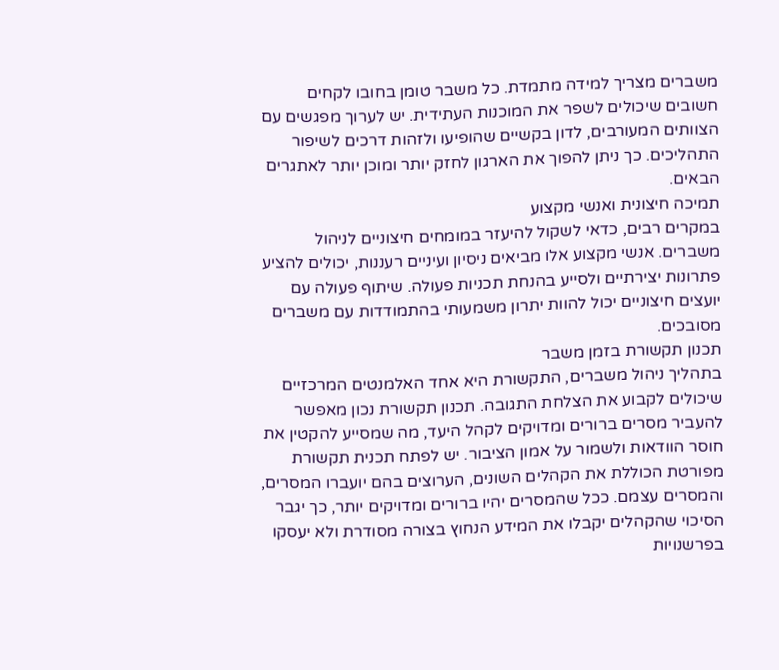משברים מצריך למידה מתמדת. כל משבר טומן בחובו לקחים חשובים שיכולים לשפר את המוכנות העתידית. יש לערוך מפגשים עם הצוותים המעורבים, לדון בקשיים שהופיעו ולזהות דרכים לשיפור התהליכים. כך ניתן להפוך את הארגון לחזק יותר ומוכן יותר לאתגרים הבאים.
תמיכה חיצונית ואנשי מקצוע
במקרים רבים, כדאי לשקול להיעזר במומחים חיצוניים לניהול משברים. אנשי מקצוע אלו מביאים ניסיון ועיניים רעננות, יכולים להציע פתרונות יצירתיים ולסייע בהנחת תכניות פעולה. שיתוף פעולה עם יועצים חיצוניים יכול להוות יתרון משמעותי בהתמודדות עם משברים מסובכים.
תכנון תקשורת בזמן משבר
בתהליך ניהול משברים, התקשורת היא אחד האלמנטים המרכזיים שיכולים לקבוע את הצלחת התגובה. תכנון תקשורת נכון מאפשר להעביר מסרים ברורים ומדויקים לקהל היעד, מה שמסייע להקטין את חוסר הוודאות ולשמור על אמון הציבור. יש לפתח תכנית תקשורת מפורטת הכוללת את הקהלים השונים, הערוצים בהם יועברו המסרים, והמסרים עצמם. ככל שהמסרים יהיו ברורים ומדויקים יותר, כך יגבר הסיכוי שהקהלים יקבלו את המידע הנחוץ בצורה מסודרת ולא יעסקו בפרשנויות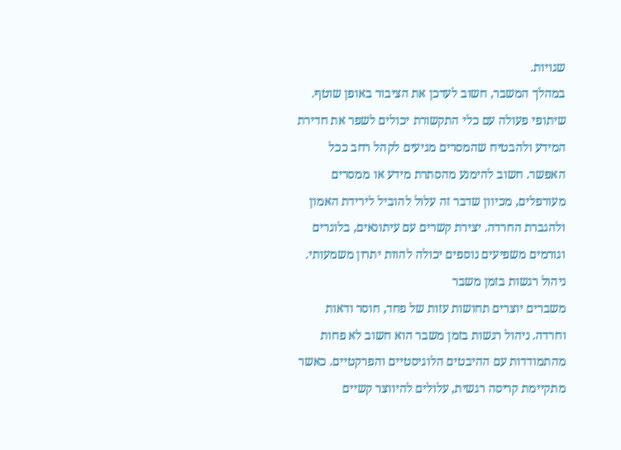שגויות.
במהלך המשבר, חשוב לעדכן את הציבור באופן שוטף. שיתופי פעולה עם כלי התקשורת יכולים לשפר את חדירת המידע ולהבטיח שהמסרים מגיעים לקהל רחב ככל האפשר. חשוב להימנע מהסתרת מידע או ממסרים מעורפלים, מכיוון שדבר זה עלול להוביל לירידת האמון ולהגברת החרדה. יצירת קשרים עם עיתונאים, בלוגרים וגורמים משפיעים נוספים יכולה להוות יתרון משמעותי.
ניהול רגשות בזמן משבר
משברים יוצרים תחושות עזות של פחד, חוסר ודאות וחרדה. ניהול רגשות בזמן משבר הוא חשוב לא פחות מהתמודדות עם ההיבטים הלוגיסטיים והפרקטיים. כאשר מתקיימת קריסה רגשית, עלולים להיווצר קשיים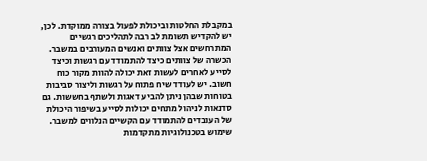במקבלת החלטות וביכולת לפעול בצורה ממוקדת. לכן, יש להקדיש תשומת לב רבה לתהליכים רגשיים המתרחשים אצל צוותים ואנשים המעורבים במשבר.
הכשרה של צוותים כיצד להתמודד עם רגשות וכיצד לסייע לאחרים לעשות זאת יכולה להוות מקור כוח חשוב. יש לעודד שיח פתוח על רגשות וליצור סביבות בטוחות שבהן ניתן להביע דאגות ולשתף בחששות. גם סדנאות לניהול מתחים יכולות לסייע בשיפור היכולת של העובדים להתמודד עם הקשיים הנלווים למשבר.
שימוש בטכנולוגיות מתקדמות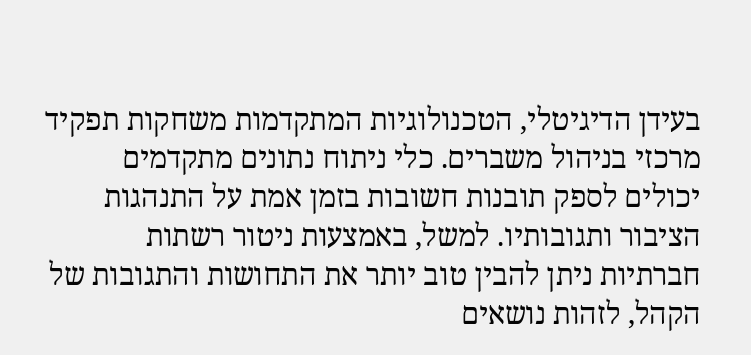בעידן הדיגיטלי, הטכנולוגיות המתקדמות משחקות תפקיד מרכזי בניהול משברים. כלי ניתוח נתונים מתקדמים יכולים לספק תובנות חשובות בזמן אמת על התנהגות הציבור ותגובותיו. למשל, באמצעות ניטור רשתות חברתיות ניתן להבין טוב יותר את התחושות והתגובות של הקהל, לזהות נושאים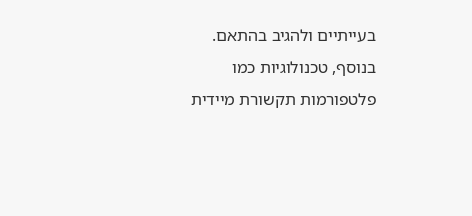בעייתיים ולהגיב בהתאם.
בנוסף, טכנולוגיות כמו פלטפורמות תקשורת מיידית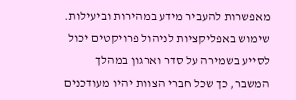מאפשרות להעביר מידע במהירות וביעילות. שימוש באפליקציות לניהול פרויקטים יכול לסייע בשמירה על סדר וארגון במהלך המשבר, כך שכל חברי הצוות יהיו מעודכנים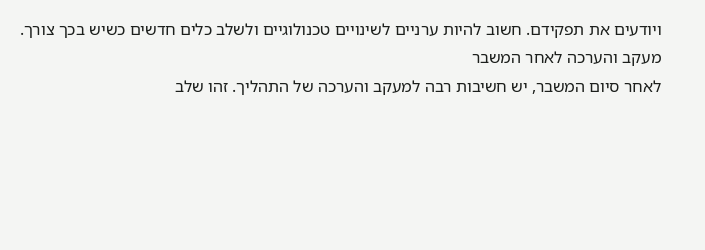ויודעים את תפקידם. חשוב להיות ערניים לשינויים טכנולוגיים ולשלב כלים חדשים כשיש בכך צורך.
מעקב והערכה לאחר המשבר
לאחר סיום המשבר, יש חשיבות רבה למעקב והערכה של התהליך. זהו שלב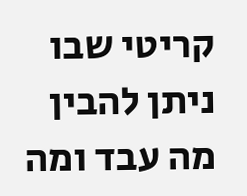קריטי שבו ניתן להבין מה עבד ומה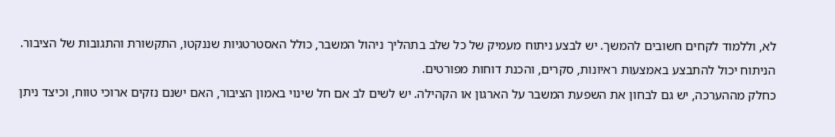לא, וללמוד לקחים חשובים להמשך. יש לבצע ניתוח מעמיק של כל שלב בתהליך ניהול המשבר, כולל האסטרטגיות שננקטו, התקשורת והתגובות של הציבור. הניתוח יכול להתבצע באמצעות ראיונות, סקרים, והכנת דוחות מפורטים.
כחלק מההערכה, יש גם לבחון את השפעת המשבר על הארגון או הקהילה. יש לשים לב אם חל שינוי באמון הציבור, האם ישנם נזקים ארוכי טווח, וכיצד ניתן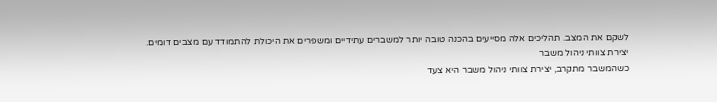לשקם את המצב. תהליכים אלה מסייעים בהכנה טובה יותר למשברים עתידיים ומשפרים את היכולת להתמודד עם מצבים דומים.
יצירת צוותי ניהול משבר
כשהמשבר מתקרב, יצירת צוותי ניהול משבר היא צעד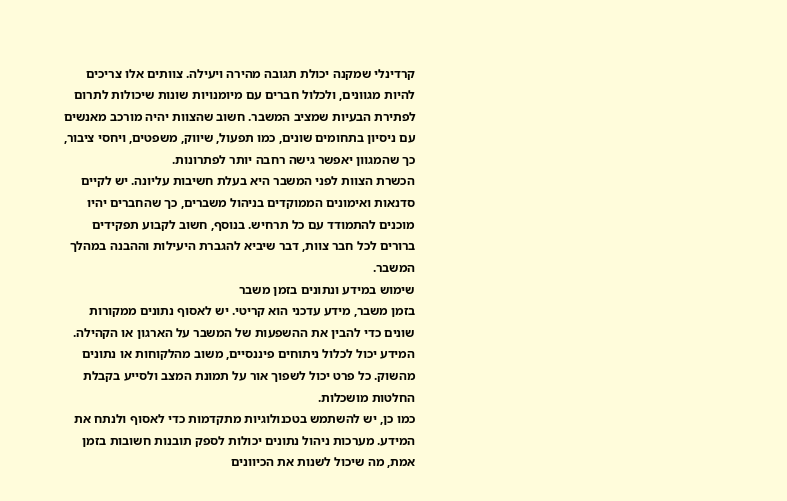קרדינלי שמקנה יכולת תגובה מהירה ויעילה. צוותים אלו צריכים להיות מגוונים, ולכלול חברים עם מיומנויות שונות שיכולות לתרום לפתירת הבעיות שמציב המשבר. חשוב שהצוות יהיה מורכב מאנשים עם ניסיון בתחומים שונים, כמו תפעול, שיווק, משפטים, ויחסי ציבור, כך שהמגוון יאפשר גישה רחבה יותר לפתרונות.
הכשרת הצוות לפני המשבר היא בעלת חשיבות עליונה. יש לקיים סדנאות ואימונים הממוקדים בניהול משברים, כך שהחברים יהיו מוכנים להתמודד עם כל תרחיש. בנוסף, חשוב לקבוע תפקידים ברורים לכל חבר צוות, דבר שיביא להגברת היעילות וההבנה במהלך המשבר.
שימוש במידע ונתונים בזמן משבר
בזמן משבר, מידע עדכני הוא קריטי. יש לאסוף נתונים ממקורות שונים כדי להבין את ההשפעות של המשבר על הארגון או הקהילה. המידע יכול לכלול ניתוחים פיננסיים, משוב מהלקוחות או נתונים מהשוק. כל פרט יכול לשפוך אור על תמונת המצב ולסייע בקבלת החלטות מושכלות.
כמו כן, יש להשתמש בטכנולוגיות מתקדמות כדי לאסוף ולנתח את המידע. מערכות ניהול נתונים יכולות לספק תובנות חשובות בזמן אמת, מה שיכול לשנות את הכיוונים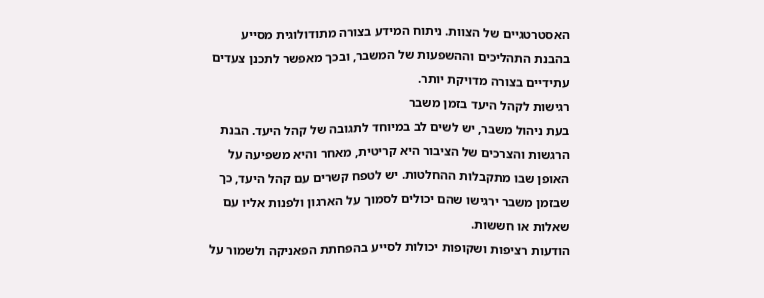האסטרטגיים של הצוות. ניתוח המידע בצורה מתודולוגית מסייע בהבנת התהליכים וההשפעות של המשבר, ובכך מאפשר לתכנן צעדים עתידיים בצורה מדויקת יותר.
רגישות לקהל היעד בזמן משבר
בעת ניהול משבר, יש לשים לב במיוחד לתגובה של קהל היעד. הבנת הרגשות והצרכים של הציבור היא קריטית, מאחר והיא משפיעה על האופן שבו מתקבלות ההחלטות. יש לטפח קשרים עם קהל היעד, כך שבזמן משבר ירגישו שהם יכולים לסמוך על הארגון ולפנות אליו עם שאלות או חששות.
הודעות רציפות ושקופות יכולות לסייע בהפחתת הפאניקה ולשמור על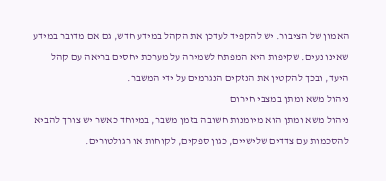האמון של הציבור. יש להקפיד לעדכן את הקהל במידע חדש, גם אם מדובר במידע שאינו נעים. שקיפות היא המפתח לשמירה על מערכת יחסים בריאה עם קהל היעד, ובכך להקטין את הנזקים הנגרמים על ידי המשבר.
ניהול משא ומתן במצבי חירום
ניהול משא ומתן הוא מיומנות חשובה בזמן משבר, במיוחד כאשר יש צורך להביא להסכמות עם צדדים שלישיים, כגון ספקים, לקוחות או רגולטורים.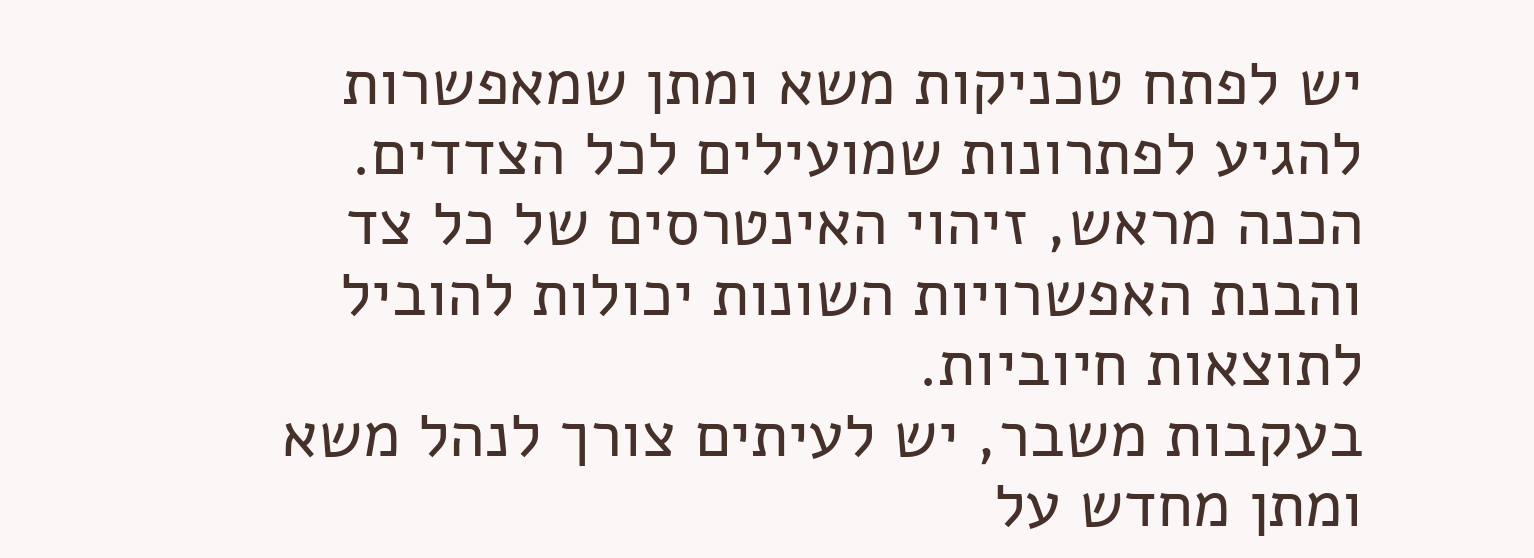יש לפתח טכניקות משא ומתן שמאפשרות להגיע לפתרונות שמועילים לכל הצדדים. הכנה מראש, זיהוי האינטרסים של כל צד והבנת האפשרויות השונות יכולות להוביל לתוצאות חיוביות.
בעקבות משבר, יש לעיתים צורך לנהל משא ומתן מחדש על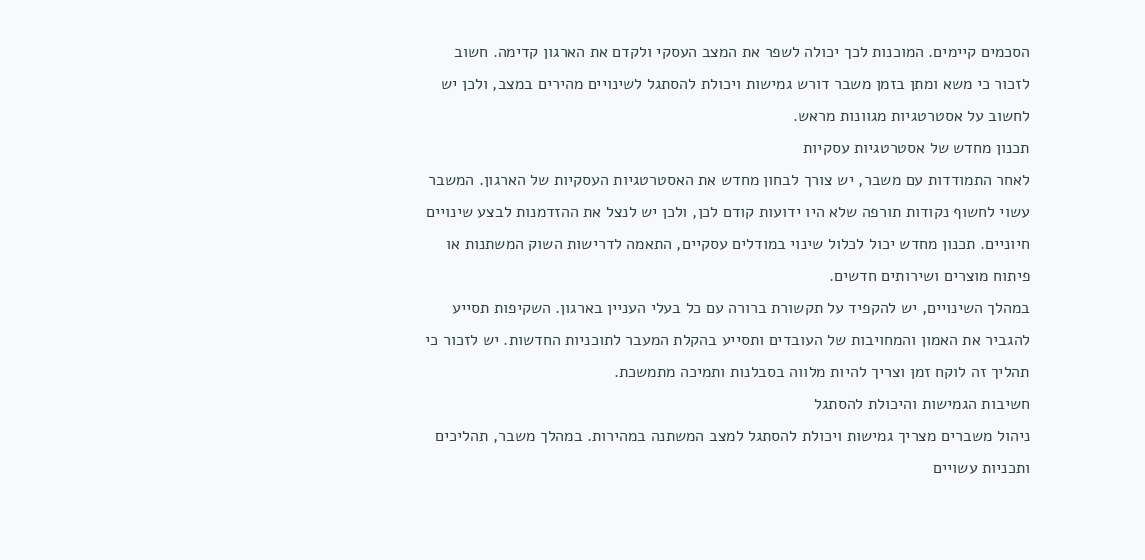הסכמים קיימים. המוכנות לכך יכולה לשפר את המצב העסקי ולקדם את הארגון קדימה. חשוב לזכור כי משא ומתן בזמן משבר דורש גמישות ויכולת להסתגל לשינויים מהירים במצב, ולכן יש לחשוב על אסטרטגיות מגוונות מראש.
תכנון מחדש של אסטרטגיות עסקיות
לאחר התמודדות עם משבר, יש צורך לבחון מחדש את האסטרטגיות העסקיות של הארגון. המשבר עשוי לחשוף נקודות תורפה שלא היו ידועות קודם לכן, ולכן יש לנצל את ההזדמנות לבצע שינויים חיוניים. תכנון מחדש יכול לכלול שינוי במודלים עסקיים, התאמה לדרישות השוק המשתנות או פיתוח מוצרים ושירותים חדשים.
במהלך השינויים, יש להקפיד על תקשורת ברורה עם כל בעלי העניין בארגון. השקיפות תסייע להגביר את האמון והמחויבות של העובדים ותסייע בהקלת המעבר לתוכניות החדשות. יש לזכור כי תהליך זה לוקח זמן וצריך להיות מלווה בסבלנות ותמיכה מתמשכת.
חשיבות הגמישות והיכולת להסתגל
ניהול משברים מצריך גמישות ויכולת להסתגל למצב המשתנה במהירות. במהלך משבר, תהליכים ותכניות עשויים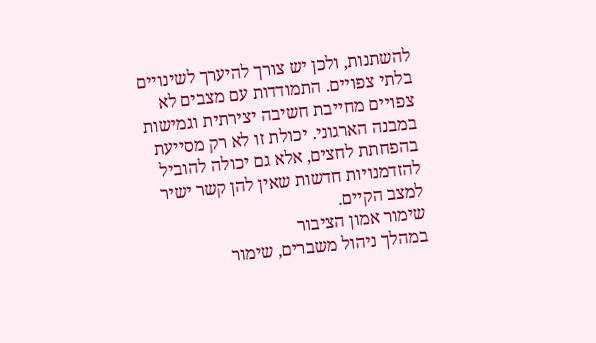להשתנות, ולכן יש צורך להיערך לשינויים בלתי צפויים. התמודדות עם מצבים לא צפויים מחייבת חשיבה יצירתית וגמישות במבנה הארגוני. יכולת זו לא רק מסייעת בהפחתת לחצים, אלא גם יכולה להוביל להזדמנויות חדשות שאין להן קשר ישיר למצב הקיים.
שימור אמון הציבור
במהלך ניהול משברים, שימור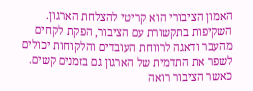האמון הציבורי הוא קריטי להצלחת הארגון. השקיפות בתקשורת עם הציבור, הפקת לקחים מהעבר ודאגה לרווחת העובדים והלקוחות יכולים לשפר את התדמית של הארגון גם בזמנים קשים. כאשר הציבור רואה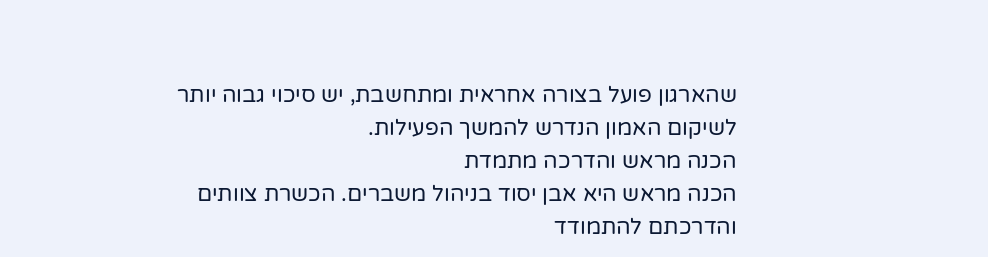שהארגון פועל בצורה אחראית ומתחשבת, יש סיכוי גבוה יותר לשיקום האמון הנדרש להמשך הפעילות.
הכנה מראש והדרכה מתמדת
הכנה מראש היא אבן יסוד בניהול משברים. הכשרת צוותים והדרכתם להתמודד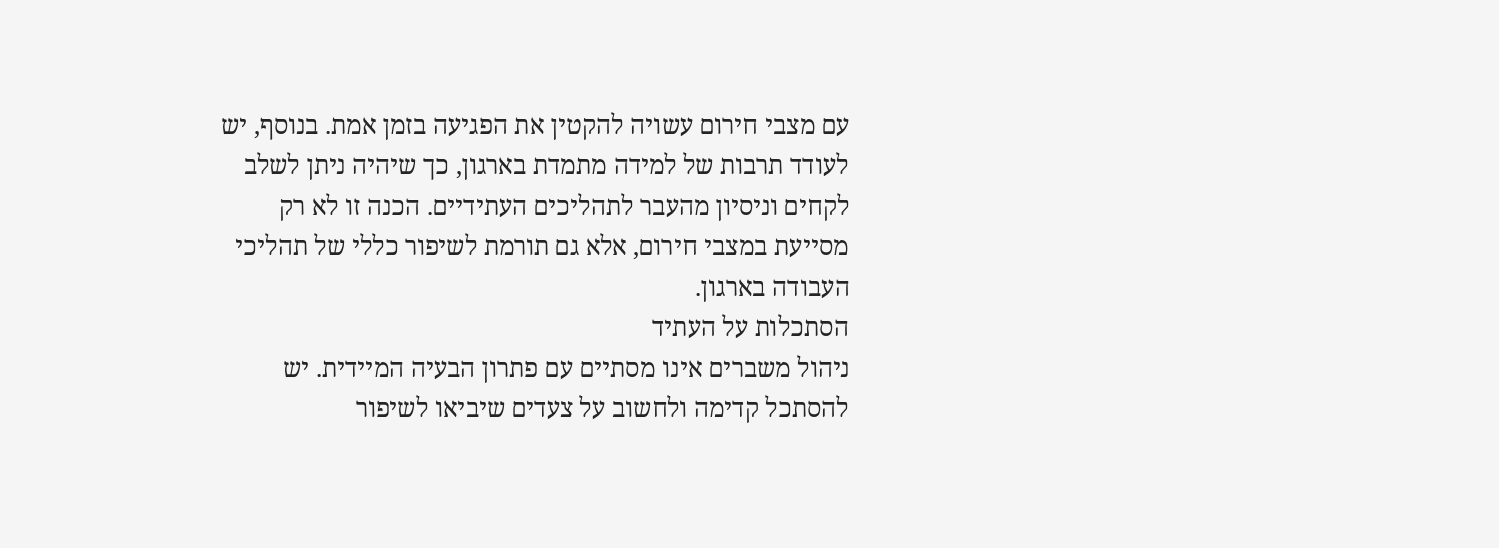עם מצבי חירום עשויה להקטין את הפגיעה בזמן אמת. בנוסף, יש לעודד תרבות של למידה מתמדת בארגון, כך שיהיה ניתן לשלב לקחים וניסיון מהעבר לתהליכים העתידיים. הכנה זו לא רק מסייעת במצבי חירום, אלא גם תורמת לשיפור כללי של תהליכי העבודה בארגון.
הסתכלות על העתיד
ניהול משברים אינו מסתיים עם פתרון הבעיה המיידית. יש להסתכל קדימה ולחשוב על צעדים שיביאו לשיפור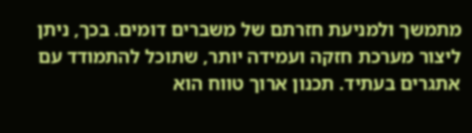מתמשך ולמניעת חזרתם של משברים דומים. בכך, ניתן ליצור מערכת חזקה ועמידה יותר, שתוכל להתמודד עם אתגרים בעתיד. תכנון ארוך טווח הוא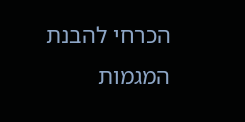הכרחי להבנת המגמות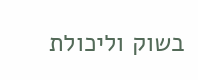בשוק וליכולת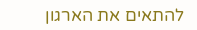להתאים את הארגון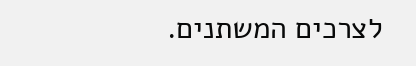לצרכים המשתנים.